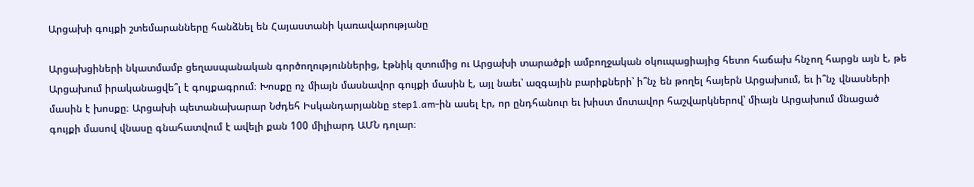Արցախի գույքի շտեմարանները հանձնել են Հայաստանի կառավարությանը

Արցախցիների նկատմամբ ցեղասպանական գործողություններից, էթնիկ զտումից ու Արցախի տարածքի ամբողջական օկուպացիայից հետո հաճախ հնչող հարցն այն է, թե Արցախում իրականացվե՞լ է գույքագրում։ Խոսքը ոչ միայն մասնավոր գույքի մասին է, այլ նաեւ՝ ազգային բարիքների՝ ի՞նչ են թողել հայերն Արցախում, եւ ի՞նչ վնասների մասին է խոսքը։ Արցախի պետանախարար Նժդեհ Իսկանդարյաննը step1.am-ին ասել էր, որ ընդհանուր եւ խիստ մոտավոր հաշվարկներով՝ միայն Արցախում մնացած գույքի մասով վնասը գնահատվում է ավելի քան 100 միլիարդ ԱՄՆ դոլար։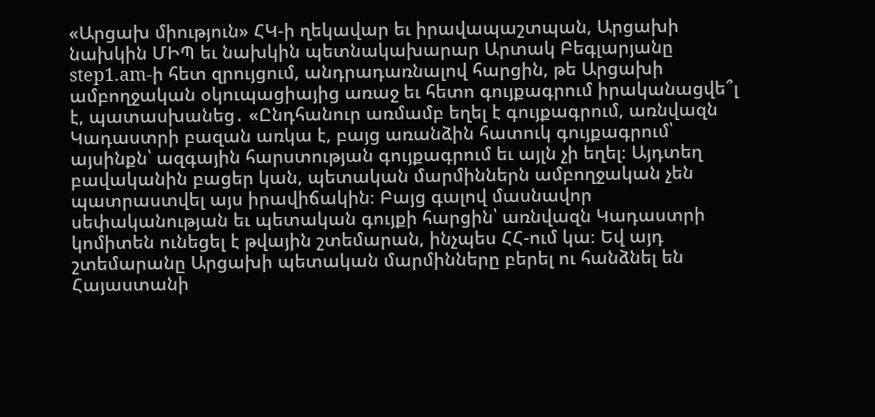«Արցախ միություն» ՀԿ-ի ղեկավար եւ իրավապաշտպան, Արցախի նախկին ՄԻՊ եւ նախկին պետնակախարար Արտակ Բեգլարյանը step1.am-ի հետ զրույցում, անդրադառնալով հարցին, թե Արցախի ամբողջական օկուպացիայից առաջ եւ հետո գույքագրում իրականացվե՞լ է, պատասխանեց․ «Ընդհանուր առմամբ եղել է գույքագրում, առնվազն Կադաստրի բազան առկա է, բայց առանձին հատուկ գույքագրում՝ այսինքն՝ ազգային հարստության գույքագրում եւ այլն չի եղել։ Այդտեղ բավականին բացեր կան, պետական մարմիններն ամբողջական չեն պատրաստվել այս իրավիճակին։ Բայց գալով մասնավոր սեփականության եւ պետական գույքի հարցին՝ առնվազն Կադաստրի կոմիտեն ունեցել է թվային շտեմարան, ինչպես ՀՀ-ում կա։ Եվ այդ շտեմարանը Արցախի պետական մարմինները բերել ու հանձնել են Հայաստանի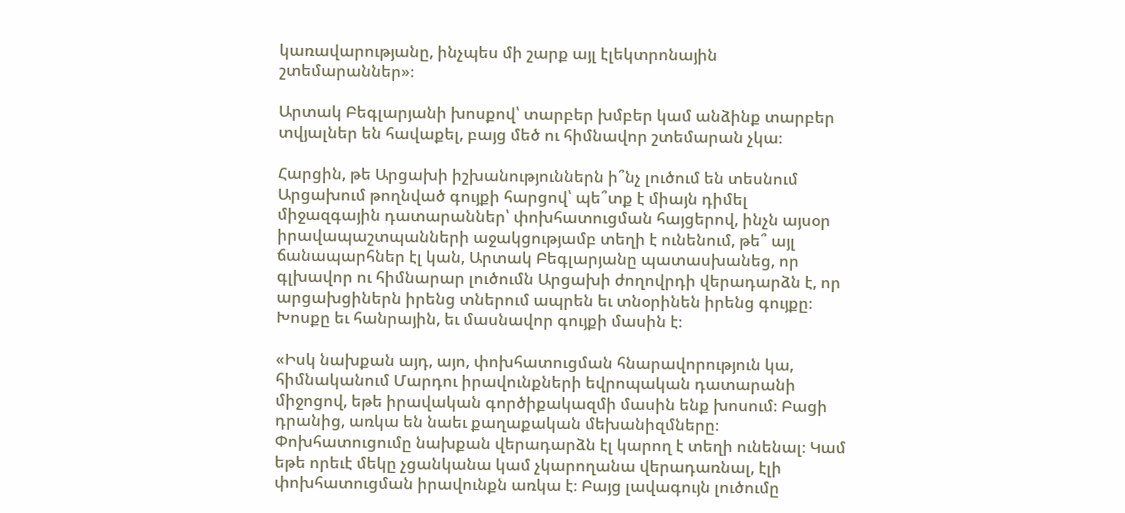կառավարությանը, ինչպես մի շարք այլ էլեկտրոնային շտեմարաններ»։

Արտակ Բեգլարյանի խոսքով՝ տարբեր խմբեր կամ անձինք տարբեր տվյալներ են հավաքել, բայց մեծ ու հիմնավոր շտեմարան չկա։

Հարցին, թե Արցախի իշխանություններն ի՞նչ լուծում են տեսնում Արցախում թողնված գույքի հարցով՝ պե՞տք է միայն դիմել միջազգային դատարաններ՝ փոխհատուցման հայցերով, ինչն այսօր իրավապաշտպանների աջակցությամբ տեղի է ունենում, թե՞ այլ ճանապարհներ էլ կան, Արտակ Բեգլարյանը պատասխանեց, որ գլխավոր ու հիմնարար լուծումն Արցախի ժողովրդի վերադարձն է, որ արցախցիներն իրենց տներում ապրեն եւ տնօրինեն իրենց գույքը։ Խոսքը եւ հանրային, եւ մասնավոր գույքի մասին է։

«Իսկ նախքան այդ, այո, փոխհատուցման հնարավորություն կա, հիմնականում Մարդու իրավունքների եվրոպական դատարանի միջոցով, եթե իրավական գործիքակազմի մասին ենք խոսում։ Բացի դրանից, առկա են նաեւ քաղաքական մեխանիզմները։ Փոխհատուցումը նախքան վերադարձն էլ կարող է տեղի ունենալ։ Կամ եթե որեւէ մեկը չցանկանա կամ չկարողանա վերադառնալ, էլի փոխհատուցման իրավունքն առկա է։ Բայց լավագույն լուծումը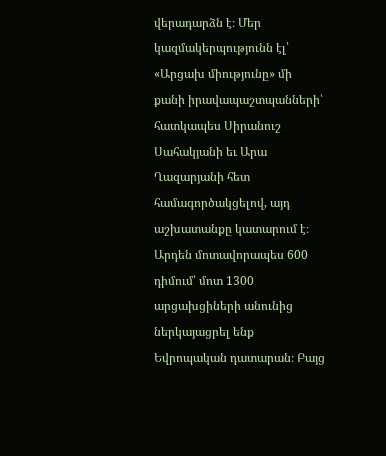վերադարձն է։ Մեր կազմակերպությունն էլ՝ «Արցախ միությունը» մի քանի իրավապաշտպանների՝ հատկապես Սիրանուշ Սահակյանի եւ Արա Ղազարյանի հետ համագործակցելով, այդ աշխատանքը կատարում է։ Արդեն մոտավորապես 600 դիմում՝ մոտ 1300 արցախցիների անունից ներկայացրել ենք Եվրոպական դատարան։ Բայց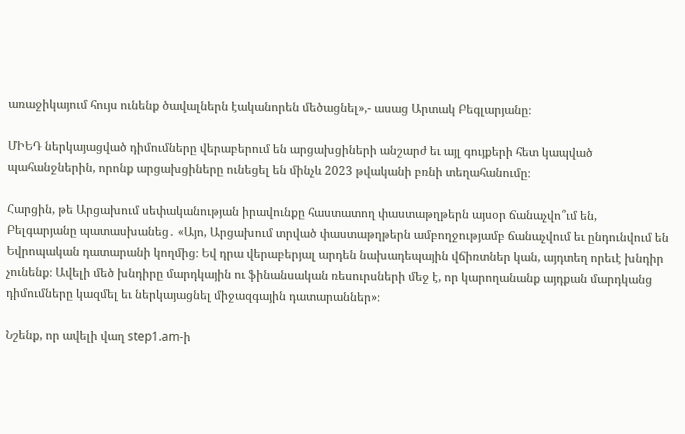առաջիկայում հույս ունենք ծավալներն էականորեն մեծացնել»,- ասաց Արտակ Բեգլարյանը։

ՄԻԵԴ ներկայացված դիմումները վերաբերում են արցախցիների անշարժ եւ այլ գույքերի հետ կապված պահանջներին, որոնք արցախցիները ունեցել են մինչև 2023 թվականի բռնի տեղահանումը։

Հարցին, թե Արցախում սեփականության իրավունքը հաստատող փաստաթղթերն այսօր ճանաչվո՞ւմ են, Բելգարյանը պատասխանեց․ «Այո, Արցախում տրված փաստաթղթերն ամբողջությամբ ճանաչվում եւ ընդունվում են Եվրոպական դատարանի կողմից։ Եվ դրա վերաբերյալ արդեն նախադեպային վճիռտներ կան, այդտեղ որեւէ խնդիր չունենք։ Ավելի մեծ խնդիրը մարդկային ու ֆինանսական ռեսուրսների մեջ է, որ կարողանանք այդքան մարդկանց դիմումները կազմել եւ ներկայացնել միջազգային դատարաններ»։

Նշենք, որ ավելի վաղ step1.am-ի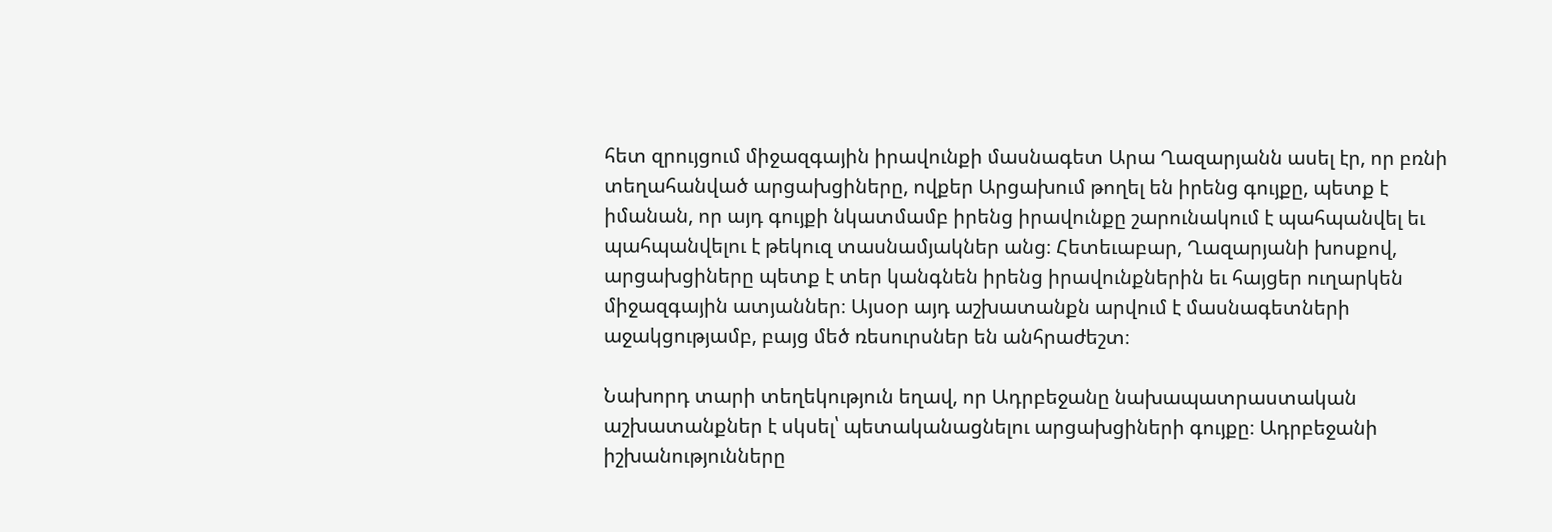հետ զրույցում միջազգային իրավունքի մասնագետ Արա Ղազարյանն ասել էր, որ բռնի տեղահանված արցախցիները, ովքեր Արցախում թողել են իրենց գույքը, պետք է իմանան, որ այդ գույքի նկատմամբ իրենց իրավունքը շարունակում է պահպանվել եւ պահպանվելու է թեկուզ տասնամյակներ անց։ Հետեւաբար, Ղազարյանի խոսքով, արցախցիները պետք է տեր կանգնեն իրենց իրավունքներին եւ հայցեր ուղարկեն միջազգային ատյաններ։ Այսօր այդ աշխատանքն արվում է մասնագետների աջակցությամբ, բայց մեծ ռեսուրսներ են անհրաժեշտ։

Նախորդ տարի տեղեկություն եղավ, որ Ադրբեջանը նախապատրաստական աշխատանքներ է սկսել՝ պետականացնելու արցախցիների գույքը։ Ադրբեջանի իշխանությունները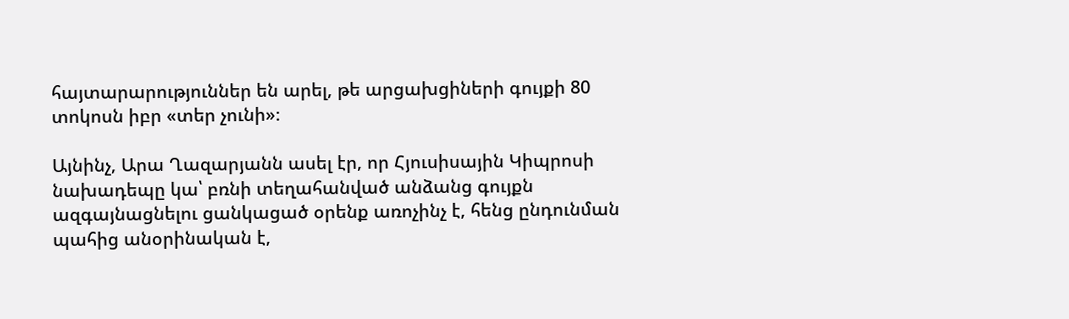հայտարարություններ են արել, թե արցախցիների գույքի 80 տոկոսն իբր «տեր չունի»։

Այնինչ, Արա Ղազարյանն ասել էր, որ Հյուսիսային Կիպրոսի նախադեպը կա՝ բռնի տեղահանված անձանց գույքն ազգայնացնելու ցանկացած օրենք առոչինչ է, հենց ընդունման պահից անօրինական է,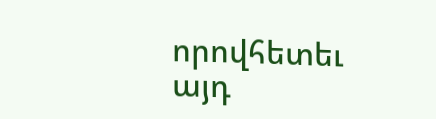որովհետեւ այդ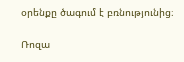օրենքը ծագում է բռնությունից։

Ռոզա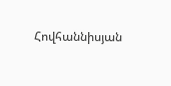Հովհաննիսյան